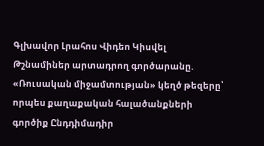Գլխավոր Լրահոս Վիդեո Կիսվել
Թշնամիներ արտադրող գործարանը. «Ռուսական միջամտության» կեղծ թեզերը՝ որպես քաղաքական հալածանքների գործիք Ընդդիմադիր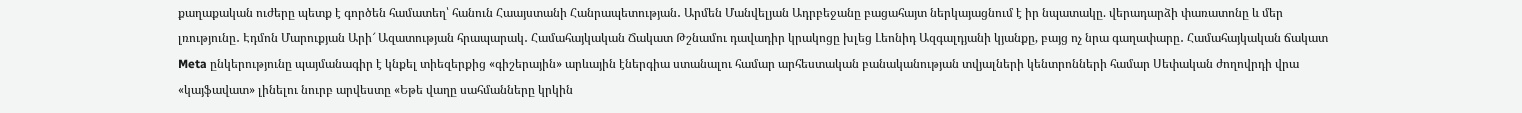քաղաքական ուժերը պետք է գործեն համատեղ՝ հանուն Հաայստանի Հանրապետության․ Արմեն Մանվելյան Ադրբեջանը բացահայտ ներկայացնում է իր նպատակը. վերադարձի փառատոնը և մեր լռությունը․ Էդմոն Մարուքյան Արի՜ Ազատության հրապարակ․ Համահայկական Ճակատ Թշնամու դավադիր կրակոցը խլեց Լեոնիդ Ազգալդյանի կյանքը, բայց ոչ նրա գաղափարը․ Համահայկական ճակատ Meta ընկերությունը պայմանագիր է կնքել տիեզերքից «գիշերային» արևային էներգիա ստանալու համար արհեստական բանականության տվյալների կենտրոնների համար Սեփական ժողովրդի վրա «կայֆավատ» լինելու նուրբ արվեստը «Եթե վաղը սահմանները կրկին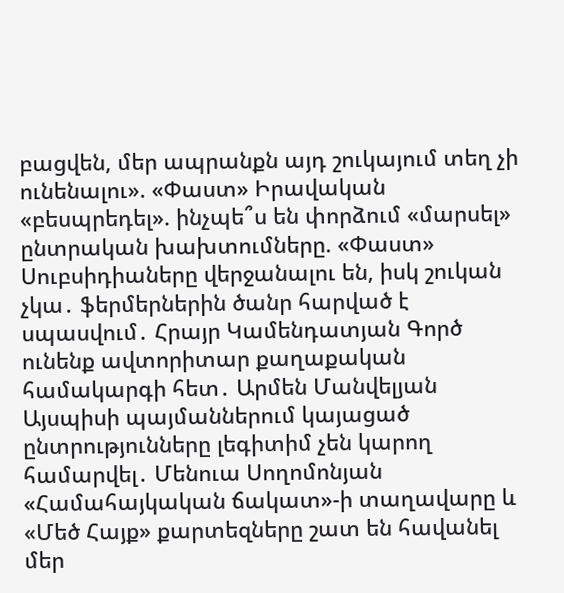բացվեն, մեր ապրանքն այդ շուկայում տեղ չի ունենալու». «Փաստ» Իրավական «բեսպրեդել». ինչպե՞ս են փորձում «մարսել» ընտրական խախտումները. «Փաստ» Սուբսիդիաները վերջանալու են, իսկ շուկան չկա․ ֆերմերներին ծանր հարված է սպասվում․ Հրայր Կամենդատյան Գործ ունենք ավտորիտար քաղաքական համակարգի հետ․ Արմեն Մանվելյան Այսպիսի պայմաններում կայացած ընտրությունները լեգիտիմ չեն կարող համարվել․ Մենուա Սողոմոնյան
«Համահայկական ճակատ»-ի տաղավարը և «Մեծ Հայք» քարտեզները շատ են հավանել մեր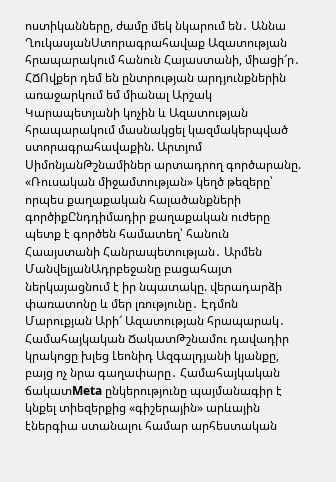ոստիկանները, ժամը մեկ նկարում են․ Աննա ՂուկասյանՍտորագրահավաք Ազատության հրապարակում հանուն Հայաստանի, միացի՜ր․ ՀՃՈվքեր դեմ են ընտրության արդյունքներին առաջարկում եմ միանալ Արշակ Կարապետյանի կոչին և Ազատության հրապարակում մասնակցել կազմակերպված ստորագրահավաքին. Արտյոմ ՍիմոնյանԹշնամիներ արտադրող գործարանը. «Ռուսական միջամտության» կեղծ թեզերը՝ որպես քաղաքական հալածանքների գործիքԸնդդիմադիր քաղաքական ուժերը պետք է գործեն համատեղ՝ հանուն Հաայստանի Հանրապետության․ Արմեն ՄանվելյանԱդրբեջանը բացահայտ ներկայացնում է իր նպատակը. վերադարձի փառատոնը և մեր լռությունը․ Էդմոն Մարուքյան Արի՜ Ազատության հրապարակ․ Համահայկական ՃակատԹշնամու դավադիր կրակոցը խլեց Լեոնիդ Ազգալդյանի կյանքը, բայց ոչ նրա գաղափարը․ Համահայկական ճակատMeta ընկերությունը պայմանագիր է կնքել տիեզերքից «գիշերային» արևային էներգիա ստանալու համար արհեստական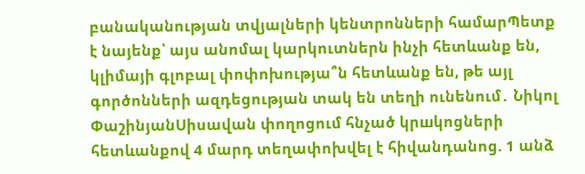բանականության տվյալների կենտրոնների համարՊետք է նայենք՝ այս անոմալ կարկուտներն ինչի հետևանք են, կլիմայի գլոբալ փոփոխությա՞ն հետևանք են, թե այլ գործոնների ազդեցության տակ են տեղի ունենում․ Նիկոլ ՓաշինյանՍիսավան փողոցում հնչած կրшկոցների հետևանքով 4 մարդ տեղափոխվել է հիվանդանոց. 1 անձ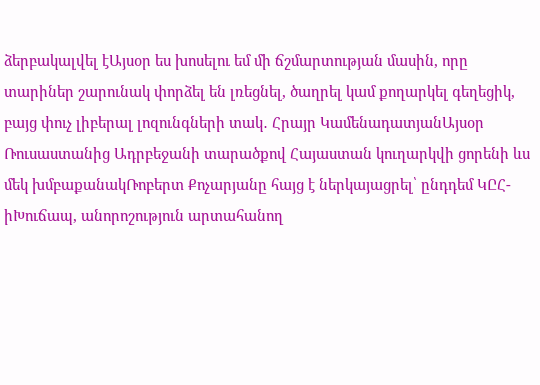ձերբակալվել էԱյսօր ես խոսելու եմ մի ճշմարտության մասին, որը տարիներ շարունակ փորձել են լռեցնել, ծաղրել կամ քողարկել գեղեցիկ, բայց փուչ լիբերալ լոզունգների տակ․ Հրայր ԿամենադատյանԱյսօր Ռուսաստանից Ադրբեջանի տարածքով Հայաստան կուղարկվի ցորենի ևս մեկ խմբաքանակՌոբերտ Քոչարյանը հայց է ներկայացրել՝ ընդդեմ ԿԸՀ-իԽուճապ, անորոշություն արտահանող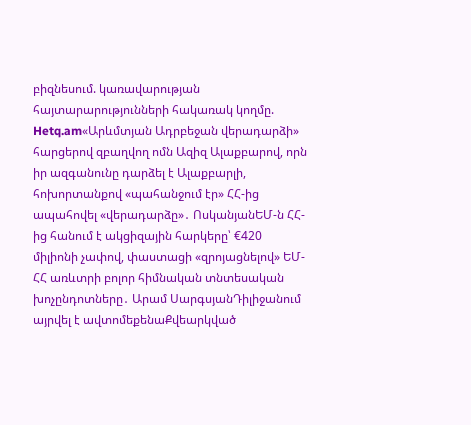բիզնեսում. կառավարության հայտարարությունների հակառակ կողմը. Hetq.am«Արևմտյան Ադրբեջան վերադարձի» հարցերով զբաղվող ոմն Ազիզ Ալաքբարով, որն իր ազգանունը դարձել է Ալաքբարլի, հոխորտանքով «պահանջում էր» ՀՀ-ից ապահովել «վերադարձը»․ ՈսկանյանԵՄ-ն ՀՀ-ից հանում է ակցիզային հարկերը՝ €420 միլիոնի չափով, փաստացի «զրոյացնելով» ԵՄ-ՀՀ առևտրի բոլոր հիմնական տնտեսական խոչընդոտները․ Արամ ՍարգսյանԴիլիջանում այրվել է ավտոմեքենաՔվեարկված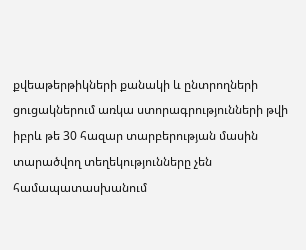քվեաթերթիկների քանակի և ընտրողների ցուցակներում առկա ստորագրությունների թվի իբրև թե 30 հազար տարբերության մասին տարածվող տեղեկությունները չեն համապատասխանում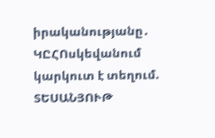իրականությանը․ ԿԸՀՈսկեվանում կարկուտ է տեղում. ՏԵՍԱՆՅՈՒԹ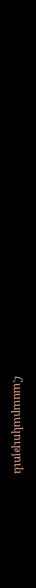Հասարակություն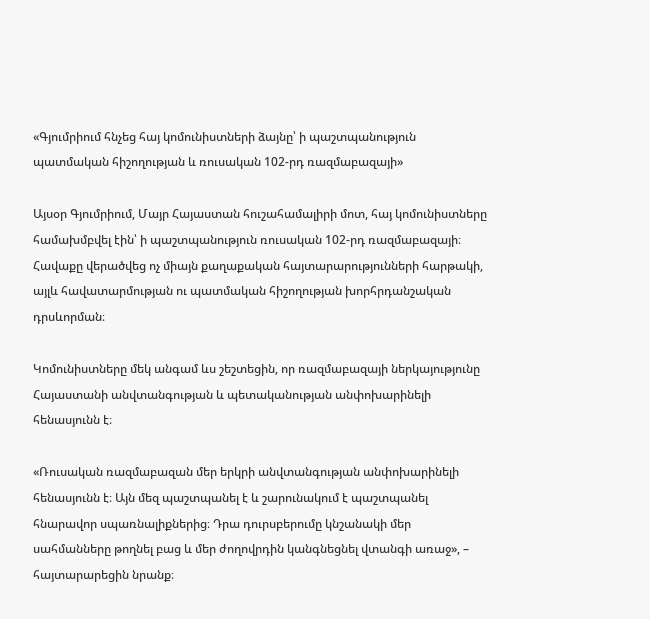«Գյումրիում հնչեց հայ կոմունիստների ձայնը՝ ի պաշտպանություն պատմական հիշողության և ռուսական 102-րդ ռազմաբազայի»

Այսօր Գյումրիում, Մայր Հայաստան հուշահամալիրի մոտ, հայ կոմունիստները համախմբվել էին՝ ի պաշտպանություն ռուսական 102-րդ ռազմաբազայի։ Հավաքը վերածվեց ոչ միայն քաղաքական հայտարարությունների հարթակի, այլև հավատարմության ու պատմական հիշողության խորհրդանշական դրսևորման։

Կոմունիստները մեկ անգամ ևս շեշտեցին, որ ռազմաբազայի ներկայությունը Հայաստանի անվտանգության և պետականության անփոխարինելի հենասյունն է։

«Ռուսական ռազմաբազան մեր երկրի անվտանգության անփոխարինելի հենասյունն է։ Այն մեզ պաշտպանել է և շարունակում է պաշտպանել հնարավոր սպառնալիքներից։ Դրա դուրսբերումը կնշանակի մեր սահմանները թողնել բաց և մեր ժողովրդին կանգնեցնել վտանգի առաջ», – հայտարարեցին նրանք։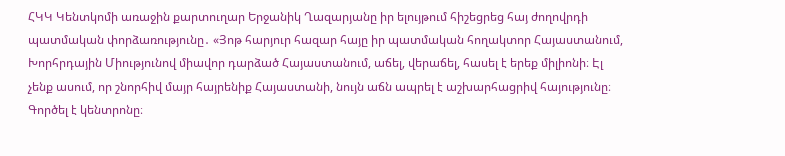ՀԿԿ Կենտկոմի առաջին քարտուղար Երջանիկ Ղազարյանը իր ելույթում հիշեցրեց հայ ժողովրդի պատմական փորձառությունը․ «Յոթ հարյուր հազար հայը իր պատմական հողակտոր Հայաստանում, Խորհրդային Միությունով միավոր դարձած Հայաստանում, աճել, վերաճել, հասել է երեք միլիոնի։ Էլ չենք ասում, որ շնորհիվ մայր հայրենիք Հայաստանի, նույն աճն ապրել է աշխարհացրիվ հայությունը։ Գործել է կենտրոնը։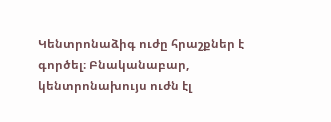Կենտրոնաձիգ ուժը հրաշքներ է գործել։ Բնականաբար, կենտրոնախույս ուժն էլ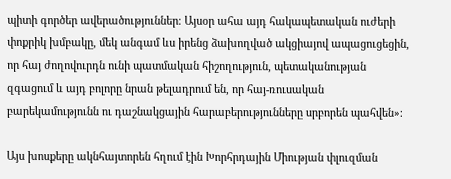պիտի գործեր ավերածություններ։ Այսօր ահա այդ հակապետական ուժերի փոքրիկ խմբակը, մեկ անգամ ևս իրենց ձախողված ակցիայով ապացուցեցին, որ հայ ժողովուրդն ունի պատմական հիշողություն, պետականության զգացում և այդ բոլորը նրան թելադրում են, որ հայ-ռուսական բարեկամությունն ու դաշնակցային հարաբերությունները սրբորեն պահվեն»։

Այս խոսքերը ակնհայտորեն հղում էին Խորհրդային Միության փլուզման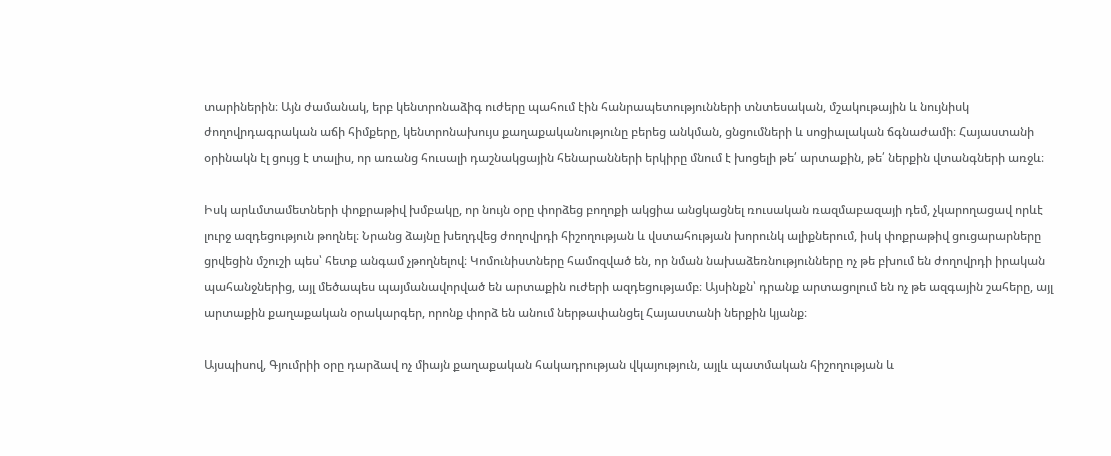տարիներին։ Այն ժամանակ, երբ կենտրոնաձիգ ուժերը պահում էին հանրապետությունների տնտեսական, մշակութային և նույնիսկ ժողովրդագրական աճի հիմքերը, կենտրոնախույս քաղաքականությունը բերեց անկման, ցնցումների և սոցիալական ճգնաժամի։ Հայաստանի օրինակն էլ ցույց է տալիս, որ առանց հուսալի դաշնակցային հենարանների երկիրը մնում է խոցելի թե՛ արտաքին, թե՛ ներքին վտանգների առջև։

Իսկ արևմտամետների փոքրաթիվ խմբակը, որ նույն օրը փորձեց բողոքի ակցիա անցկացնել ռուսական ռազմաբազայի դեմ, չկարողացավ որևէ լուրջ ազդեցություն թողնել։ Նրանց ձայնը խեղդվեց ժողովրդի հիշողության և վստահության խորունկ ալիքներում, իսկ փոքրաթիվ ցուցարարները ցրվեցին մշուշի պես՝ հետք անգամ չթողնելով։ Կոմունիստները համոզված են, որ նման նախաձեռնությունները ոչ թե բխում են ժողովրդի իրական պահանջներից, այլ մեծապես պայմանավորված են արտաքին ուժերի ազդեցությամբ։ Այսինքն՝ դրանք արտացոլում են ոչ թե ազգային շահերը, այլ արտաքին քաղաքական օրակարգեր, որոնք փորձ են անում ներթափանցել Հայաստանի ներքին կյանք։

Այսպիսով, Գյումրիի օրը դարձավ ոչ միայն քաղաքական հակադրության վկայություն, այլև պատմական հիշողության և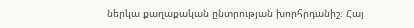ներկա քաղաքական ընտրության խորհրդանիշ։ Հայ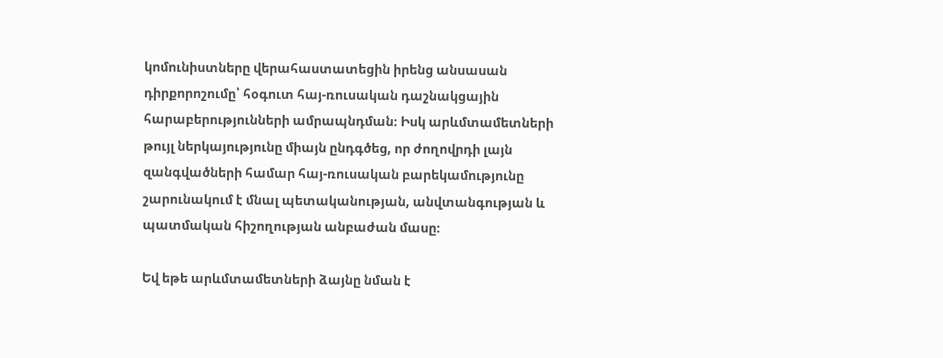կոմունիստները վերահաստատեցին իրենց անսասան դիրքորոշումը՝ հօգուտ հայ-ռուսական դաշնակցային հարաբերությունների ամրապնդման։ Իսկ արևմտամետների թույլ ներկայությունը միայն ընդգծեց, որ ժողովրդի լայն զանգվածների համար հայ-ռուսական բարեկամությունը շարունակում է մնալ պետականության, անվտանգության և պատմական հիշողության անբաժան մասը։

Եվ եթե արևմտամետների ձայնը նման է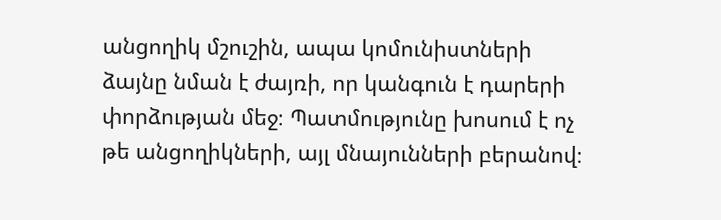անցողիկ մշուշին, ապա կոմունիստների ձայնը նման է ժայռի, որ կանգուն է դարերի փորձության մեջ։ Պատմությունը խոսում է ոչ թե անցողիկների, այլ մնայունների բերանով։